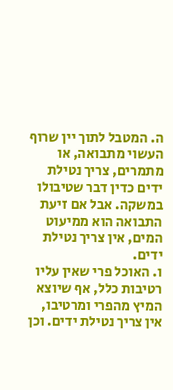ה. המטבל לתוך יין שרוף העשוי מתבואה, או מתמרים, צריך נטילת ידים כדין דבר שטיבולו במשקה. אבל אם זיעת התבואה הוא ממיעוט המים, אין צריך נטילת ידים.
ו. האוכל פרי שאין עליו רטיבות כלל, אף שיוצא המיץ מהפרי ומרטיבו, אין צריך נטילת ידים. וכן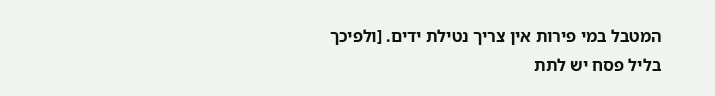המטבל במי פירות אין צריך נטילת ידים. [ולפיכך בליל פסח יש לתת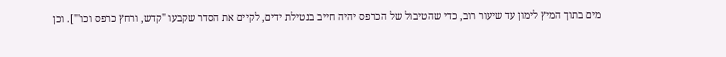מים בתוך המיץ לימון עד שיעור רוב, כדי שהטיבול של הכרפס יהיה חייב בנטילת ידים, לקיים את הסדר שקבעו "קדש, ורחץ כרפס וכו'"]. וכן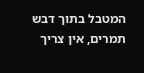המטבל בתוך דבש תמרים, אין צריך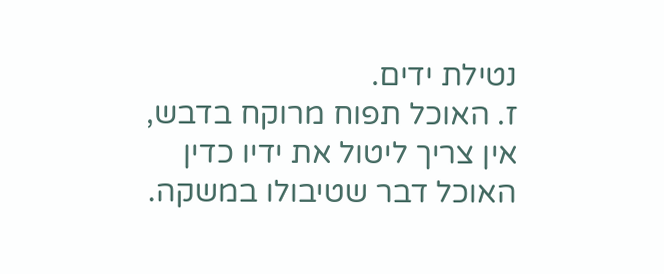נטילת ידים.
ז. האוכל תפוח מרוקח בדבש, אין צריך ליטול את ידיו כדין האוכל דבר שטיבולו במשקה.